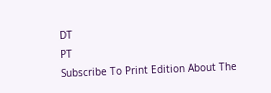DT
PT
Subscribe To Print Edition About The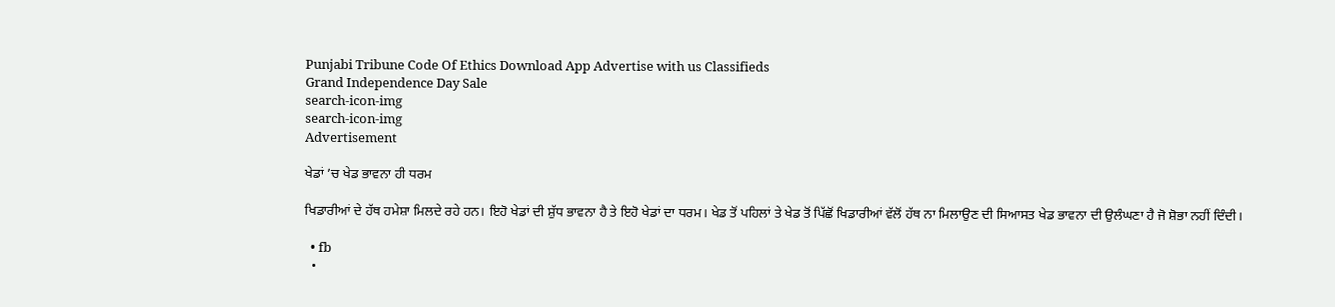Punjabi Tribune Code Of Ethics Download App Advertise with us Classifieds
Grand Independence Day Sale
search-icon-img
search-icon-img
Advertisement

ਖੇਡਾਂ ’ਚ ਖੇਡ ਭਾਵਨਾ ਹੀ ਧਰਮ

ਖਿਡਾਰੀਆਂ ਦੇ ਹੱਥ ਹਮੇਸ਼ਾ ਮਿਲਦੇ ਰਹੇ ਹਨ। ਇਹੋ ਖੇਡਾਂ ਦੀ ਸ਼ੁੱਧ ਭਾਵਨਾ ਹੈ ਤੇ ਇਹੋ ਖੇਡਾਂ ਦਾ ਧਰਮ। ਖੇਡ ਤੋਂ ਪਹਿਲਾਂ ਤੇ ਖੇਡ ਤੋਂ ਪਿੱਛੋਂ ਖਿਡਾਰੀਆਂ ਵੱਲੋਂ ਹੱਥ ਨਾ ਮਿਲਾਉਣ ਦੀ ਸਿਆਸਤ ਖੇਡ ਭਾਵਨਾ ਦੀ ਉਲੰਘਣਾ ਹੈ ਜੋ ਸ਼ੋਭਾ ਨਹੀਂ ਦਿੰਦੀ।

  • fb
  •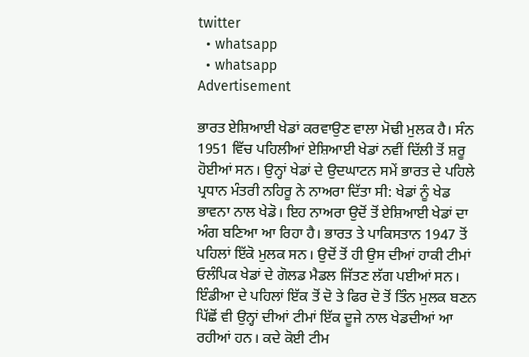twitter
  • whatsapp
  • whatsapp
Advertisement

ਭਾਰਤ ਏਸ਼ਿਆਈ ਖੇਡਾਂ ਕਰਵਾਉਣ ਵਾਲਾ ਮੋਢੀ ਮੁਲਕ ਹੈ। ਸੰਨ 1951 ਵਿੱਚ ਪਹਿਲੀਆਂ ਏਸ਼ਿਆਈ ਖੇਡਾਂ ਨਵੀਂ ਦਿੱਲੀ ਤੋਂ ਸ਼ਰੂ ਹੋਈਆਂ ਸਨ। ਉਨ੍ਹਾਂ ਖੇਡਾਂ ਦੇ ਉਦਘਾਟਨ ਸਮੇਂ ਭਾਰਤ ਦੇ ਪਹਿਲੇ ਪ੍ਰਧਾਨ ਮੰਤਰੀ ਨਹਿਰੂ ਨੇ ਨਾਅਰਾ ਦਿੱਤਾ ਸੀ: ਖੇਡਾਂ ਨੂੰ ਖੇਡ ਭਾਵਨਾ ਨਾਲ ਖੇਡੋ। ਇਹ ਨਾਅਰਾ ਉਦੋਂ ਤੋਂ ਏਸ਼ਿਆਈ ਖੇਡਾਂ ਦਾ ਅੰਗ ਬਣਿਆ ਆ ਰਿਹਾ ਹੈ। ਭਾਰਤ ਤੇ ਪਾਕਿਸਤਾਨ 1947 ਤੋਂ ਪਹਿਲਾਂ ਇੱਕੋ ਮੁਲਕ ਸਨ। ਉਦੋਂ ਤੋਂ ਹੀ ਉਸ ਦੀਆਂ ਹਾਕੀ ਟੀਮਾਂ ਓਲੰਪਿਕ ਖੇਡਾਂ ਦੇ ਗੋਲਡ ਮੈਡਲ ਜਿੱਤਣ ਲੱਗ ਪਈਆਂ ਸਨ। ਇੰਡੀਆ ਦੇ ਪਹਿਲਾਂ ਇੱਕ ਤੋਂ ਦੋ ਤੇ ਫਿਰ ਦੋ ਤੋਂ ਤਿੰਨ ਮੁਲਕ ਬਣਨ ਪਿੱਛੋਂ ਵੀ ਉਨ੍ਹਾਂ ਦੀਆਂ ਟੀਮਾਂ ਇੱਕ ਦੂਜੇ ਨਾਲ ਖੇਡਦੀਆਂ ਆ ਰਹੀਆਂ ਹਨ। ਕਦੇ ਕੋਈ ਟੀਮ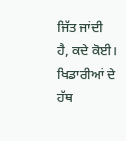ਜਿੱਤ ਜਾਂਦੀ ਹੈ, ਕਦੇ ਕੋਈ। ਖਿਡਾਰੀਆਂ ਦੇ ਹੱਥ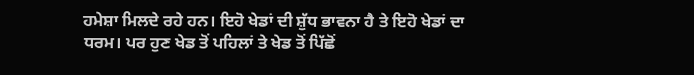ਹਮੇਸ਼ਾ ਮਿਲਦੇ ਰਹੇ ਹਨ। ਇਹੋ ਖੇਡਾਂ ਦੀ ਸ਼ੁੱਧ ਭਾਵਨਾ ਹੈ ਤੇ ਇਹੋ ਖੇਡਾਂ ਦਾ ਧਰਮ। ਪਰ ਹੁਣ ਖੇਡ ਤੋਂ ਪਹਿਲਾਂ ਤੇ ਖੇਡ ਤੋਂ ਪਿੱਛੋਂ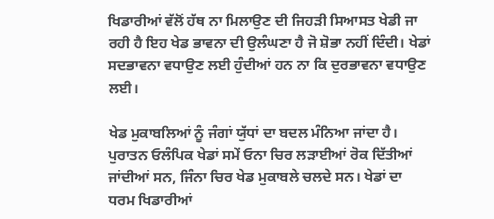ਖਿਡਾਰੀਆਂ ਵੱਲੋਂ ਹੱਥ ਨਾ ਮਿਲਾਉਣ ਦੀ ਜਿਹੜੀ ਸਿਆਸਤ ਖੇਡੀ ਜਾ ਰਹੀ ਹੈ ਇਹ ਖੇਡ ਭਾਵਨਾ ਦੀ ਉਲੰਘਣਾ ਹੈ ਜੋ ਸ਼ੋਭਾ ਨਹੀਂ ਦਿੰਦੀ। ਖੇਡਾਂ ਸਦਭਾਵਨਾ ਵਧਾਉਣ ਲਈ ਹੁੰਦੀਆਂ ਹਨ ਨਾ ਕਿ ਦੁਰਭਾਵਨਾ ਵਧਾਉਣ ਲਈ।

ਖੇਡ ਮੁਕਾਬਲਿਆਂ ਨੂੰ ਜੰਗਾਂ ਯੁੱਧਾਂ ਦਾ ਬਦਲ ਮੰਨਿਆ ਜਾਂਦਾ ਹੈ। ਪੁਰਾਤਨ ਓਲੰਪਿਕ ਖੇਡਾਂ ਸਮੇਂ ਓਨਾ ਚਿਰ ਲੜਾਈਆਂ ਰੋਕ ਦਿੱਤੀਆਂ ਜਾਂਦੀਆਂ ਸਨ, ਜਿੰਨਾ ਚਿਰ ਖੇਡ ਮੁਕਾਬਲੇ ਚਲਦੇ ਸਨ। ਖੇਡਾਂ ਦਾ ਧਰਮ ਖਿਡਾਰੀਆਂ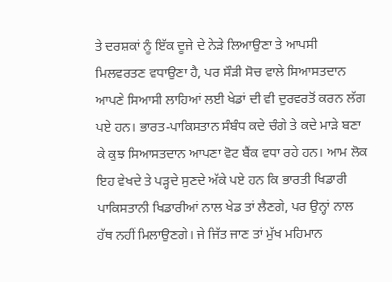ਤੇ ਦਰਸ਼ਕਾਂ ਨੂੰ ਇੱਕ ਦੂਜੇ ਦੇ ਨੇੜੇ ਲਿਆਉਣਾ ਤੇ ਆਪਸੀ ਮਿਲਵਰਤਣ ਵਧਾਉਣਾ ਹੈ, ਪਰ ਸੌੜੀ ਸੋਚ ਵਾਲੇ ਸਿਆਸਤਦਾਨ ਆਪਣੇ ਸਿਆਸੀ ਲਾਹਿਆਂ ਲਈ ਖੇਡਾਂ ਦੀ ਵੀ ਦੁਰਵਰਤੋਂ ਕਰਨ ਲੱਗ ਪਏ ਹਨ। ਭਾਰਤ-ਪਾਕਿਸਤਾਨ ਸੰਬੰਧ ਕਦੇ ਚੰਗੇ ਤੇ ਕਦੇ ਮਾੜੇ ਬਣਾ ਕੇ ਕੁਝ ਸਿਆਸਤਦਾਨ ਆਪਣਾ ਵੋਟ ਬੈਂਕ ਵਧਾ ਰਹੇ ਹਨ। ਆਮ ਲੋਕ ਇਹ ਵੇਖਦੇ ਤੇ ਪੜ੍ਹਦੇ ਸੁਣਦੇ ਅੱਕੇ ਪਏ ਹਨ ਕਿ ਭਾਰਤੀ ਖਿਡਾਰੀ ਪਾਕਿਸਤਾਨੀ ਖਿਡਾਰੀਆਂ ਨਾਲ ਖੇਡ ਤਾਂ ਲੈਣਗੇ, ਪਰ ਉਨ੍ਹਾਂ ਨਾਲ ਹੱਥ ਨਹੀਂ ਮਿਲਾਉਣਗੇ। ਜੇ ਜਿੱਤ ਜਾਣ ਤਾਂ ਮੁੱਖ ਮਹਿਮਾਨ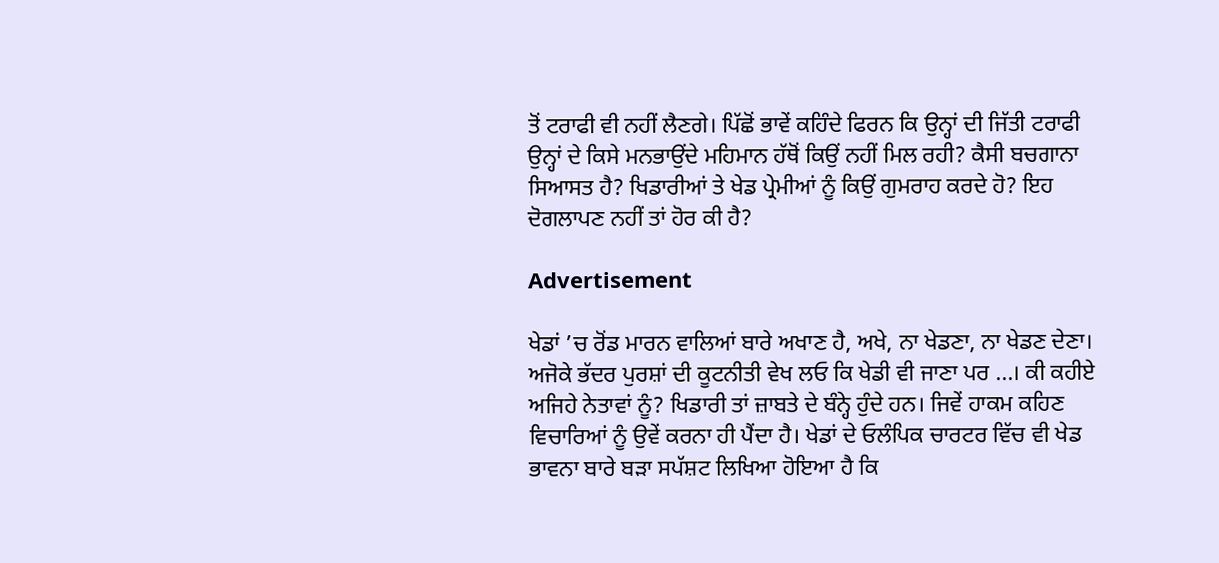ਤੋਂ ਟਰਾਫੀ ਵੀ ਨਹੀਂ ਲੈਣਗੇ। ਪਿੱਛੋਂ ਭਾਵੇਂ ਕਹਿੰਦੇ ਫਿਰਨ ਕਿ ਉਨ੍ਹਾਂ ਦੀ ਜਿੱਤੀ ਟਰਾਫੀ ਉਨ੍ਹਾਂ ਦੇ ਕਿਸੇ ਮਨਭਾਉਂਦੇ ਮਹਿਮਾਨ ਹੱਥੋਂ ਕਿਉਂ ਨਹੀਂ ਮਿਲ ਰਹੀ? ਕੈਸੀ ਬਚਗਾਨਾ ਸਿਆਸਤ ਹੈ? ਖਿਡਾਰੀਆਂ ਤੇ ਖੇਡ ਪ੍ਰੇਮੀਆਂ ਨੂੰ ਕਿਉਂ ਗੁਮਰਾਹ ਕਰਦੇ ਹੋ? ਇਹ ਦੋਗਲਾਪਣ ਨਹੀਂ ਤਾਂ ਹੋਰ ਕੀ ਹੈ?

Advertisement

ਖੇਡਾਂ ’ਚ ਰੋਂਡ ਮਾਰਨ ਵਾਲਿਆਂ ਬਾਰੇ ਅਖਾਣ ਹੈ, ਅਖੇ, ਨਾ ਖੇਡਣਾ, ਨਾ ਖੇਡਣ ਦੇਣਾ। ਅਜੋਕੇ ਭੱਦਰ ਪੁਰਸ਼ਾਂ ਦੀ ਕੂਟਨੀਤੀ ਵੇਖ ਲਓ ਕਿ ਖੇਡੀ ਵੀ ਜਾਣਾ ਪਰ ...। ਕੀ ਕਹੀਏ ਅਜਿਹੇ ਨੇਤਾਵਾਂ ਨੂੰ? ਖਿਡਾਰੀ ਤਾਂ ਜ਼ਾਬਤੇ ਦੇ ਬੰਨ੍ਹੇ ਹੁੰਦੇ ਹਨ। ਜਿਵੇਂ ਹਾਕਮ ਕਹਿਣ ਵਿਚਾਰਿਆਂ ਨੂੰ ਉਵੇਂ ਕਰਨਾ ਹੀ ਪੈਂਦਾ ਹੈ। ਖੇਡਾਂ ਦੇ ਓਲੰਪਿਕ ਚਾਰਟਰ ਵਿੱਚ ਵੀ ਖੇਡ ਭਾਵਨਾ ਬਾਰੇ ਬੜਾ ਸਪੱਸ਼ਟ ਲਿਖਿਆ ਹੋਇਆ ਹੈ ਕਿ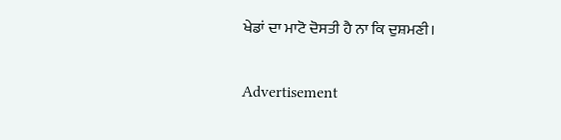ਖੇਡਾਂ ਦਾ ਮਾਟੋ ਦੋਸਤੀ ਹੈ ਨਾ ਕਿ ਦੁਸ਼ਮਣੀ।

Advertisement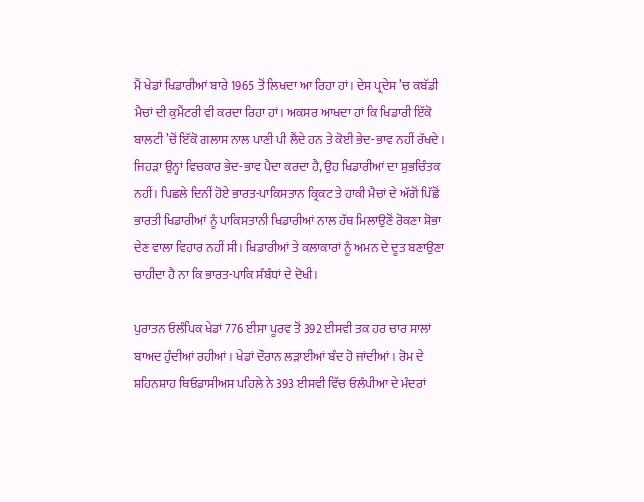ਮੈਂ ਖੇਡਾਂ ਖਿਡਾਰੀਆਂ ਬਾਰੇ 1965 ਤੋਂ ਲਿਖਦਾ ਆ ਰਿਹਾ ਹਾਂ। ਦੇਸ ਪ੍ਰਦੇਸ ’ਚ ਕਬੱਡੀ ਮੈਚਾਂ ਦੀ ਕੁਮੈਂਟਰੀ ਵੀ ਕਰਦਾ ਰਿਹਾ ਹਾਂ। ਅਕਸਰ ਆਖਦਾ ਹਾਂ ਕਿ ਖਿਡਾਰੀ ਇੱਕੋ ਬਾਲਟੀ ’ਚੋਂ ਇੱਕੋ ਗਲਾਸ ਨਾਲ ਪਾਣੀ ਪੀ ਲੈਂਦੇ ਹਨ ਤੇ ਕੋਈ ਭੇਦ-ਭਾਵ ਨਹੀਂ ਰੱਖਦੇ। ਜਿਹੜਾ ਉਨ੍ਹਾਂ ਵਿਚਕਾਰ ਭੇਦ-ਭਾਵ ਪੈਦਾ ਕਰਦਾ ਹੈ, ਉਹ ਖਿਡਾਰੀਆਂ ਦਾ ਸ਼ੁਭਚਿੰਤਕ ਨਹੀਂ। ਪਿਛਲੇ ਦਿਨੀਂ ਹੋਏ ਭਾਰਤ-ਪਾਕਿਸਤਾਨ ਕ੍ਰਿਕਟ ਤੇ ਹਾਕੀ ਮੈਚਾਂ ਦੇ ਅੱਗੋਂ ਪਿੱਛੋਂ ਭਾਰਤੀ ਖਿਡਾਰੀਆਂ ਨੂੰ ਪਾਕਿਸਤਾਨੀ ਖਿਡਾਰੀਆਂ ਨਾਲ ਹੱਥ ਮਿਲਾਉਣੋਂ ਰੋਕਣਾ ਸ਼ੋਭਾ ਦੇਣ ਵਾਲਾ ਵਿਹਾਰ ਨਹੀਂ ਸੀ। ਖਿਡਾਰੀਆਂ ਤੇ ਕਲਾਕਾਰਾਂ ਨੂੰ ਅਮਨ ਦੇ ਦੂਤ ਬਣਾਉਣਾ ਚਾਹੀਦਾ ਹੈ ਨਾ ਕਿ ਭਾਰਤ-ਪਾਕਿ ਸੰਬੰਧਾਂ ਦੇ ਦੋਖੀ।

ਪੁਰਾਤਨ ਓਲੰਪਿਕ ਖੇਡਾਂ 776 ਈਸਾ ਪੂਰਵ ਤੋਂ 392 ਈਸਵੀ ਤਕ ਹਰ ਚਾਰ ਸਾਲਾਂ ਬਾਅਦ ਹੁੰਦੀਆਂ ਰਹੀਆਂ। ਖੇਡਾਂ ਦੌਰਾਨ ਲੜਾਈਆਂ ਬੰਦ ਹੋ ਜਾਂਦੀਆਂ। ਰੋਮ ਦੇ ਸ਼ਹਿਨਸ਼ਾਹ ਥਿਓਡਾਸੀਅਸ ਪਹਿਲੇ ਨੇ 393 ਈਸਵੀ ਵਿੱਚ ਓਲੰਪੀਆ ਦੇ ਮੰਦਰਾਂ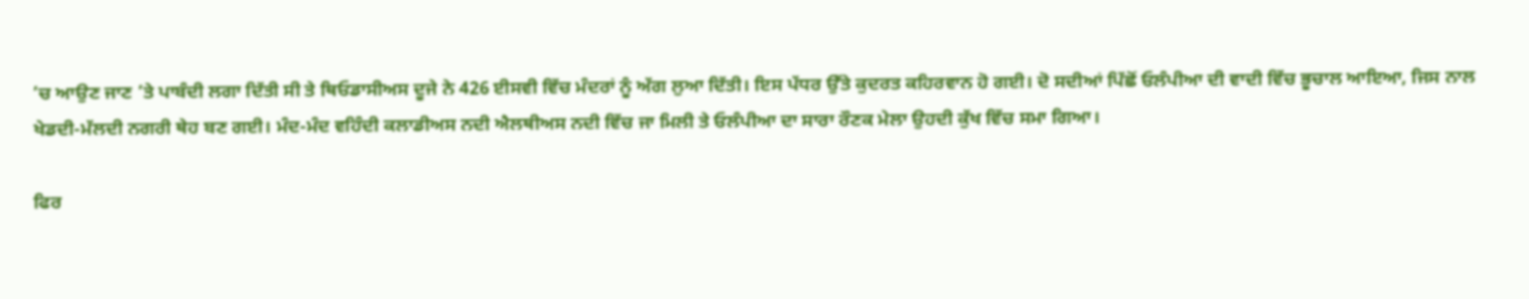’ਚ ਆਉਣ ਜਾਣ ’ਤੇ ਪਾਬੰਦੀ ਲਗਾ ਦਿੱਤੀ ਸੀ ਤੇ ਥਿਓਡਾਸੀਅਸ ਦੂਜੇ ਨੇ 426 ਈਸਵੀ ਵਿੱਚ ਮੰਦਰਾਂ ਨੂੰ ਅੱਗ ਲੁਆ ਦਿੱਤੀ। ਇਸ ਪੱਧਰ ਉੱਤੇ ਕੁਦਰਤ ਕਹਿਰਵਾਨ ਹੋ ਗਈ। ਦੋ ਸਦੀਆਂ ਪਿੱਛੋਂ ਓਲੰਪੀਆ ਦੀ ਵਾਦੀ ਵਿੱਚ ਭੂਚਾਲ ਆਇਆ, ਜਿਸ ਨਾਲ ਖੇਡਦੀ-ਮੱਲਦੀ ਨਗਰੀ ਥੇਹ ਬਣ ਗਈ। ਮੰਦ-ਮੰਦ ਵਹਿੰਦੀ ਕਲਾਡੀਅਸ ਨਦੀ ਐਲਥੀਅਸ ਨਦੀ ਵਿੱਚ ਜਾ ਮਿਲੀ ਤੇ ਓਲੰਪੀਆ ਦਾ ਸਾਰਾ ਰੌਣਕ ਮੇਲਾ ਉਹਦੀ ਕੁੱਖ ਵਿੱਚ ਸਮਾ ਗਿਆ।

ਫਿਰ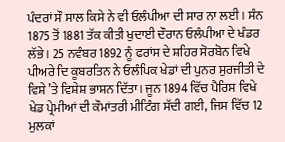ਪੰਦਰਾਂ ਸੌ ਸਾਲ ਕਿਸੇ ਨੇ ਵੀ ਓਲੰਪੀਆ ਦੀ ਸਾਰ ਨਾ ਲਈ। ਸੰਨ 1875 ਤੋਂ 1881 ਤੱਕ ਕੀਤੀ ਖੁਦਾਈ ਦੌਰਾਨ ਓਲੰਪੀਆ ਦੇ ਖੰਡਰ ਲੱਭੇ। 25 ਨਵੰਬਰ 1892 ਨੂੰ ਫਰਾਂਸ ਦੇ ਸ਼ਹਿਰ ਸੋਰਬੋਨ ਵਿਖੇ ਪੀਅਰੇ ਦਿ ਕੂਬਰਤਿਨ ਨੇ ਓਲੰਪਿਕ ਖੇਡਾਂ ਦੀ ਪੁਨਰ ਸੁਰਜੀਤੀ ਦੇ ਵਿਸ਼ੇ ’ਤੇ ਵਿਸ਼ੇਸ਼ ਭਾਸ਼ਨ ਦਿੱਤਾ। ਜੂਨ 1894 ਵਿੱਚ ਪੈਰਿਸ ਵਿਖੇ ਖੇਡ ਪ੍ਰੇਮੀਆਂ ਦੀ ਕੌਮਾਂਤਰੀ ਮੀਟਿੰਗ ਸੱਦੀ ਗਈ, ਜਿਸ ਵਿੱਚ 12 ਮੁਲਕਾਂ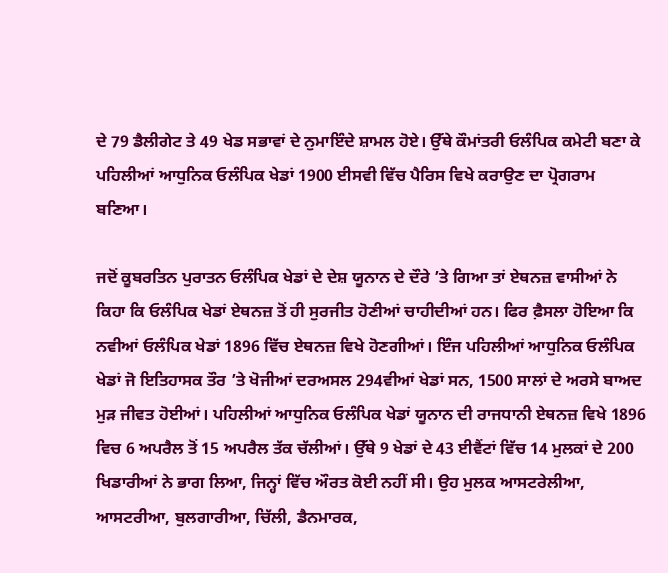ਦੇ 79 ਡੈਲੀਗੇਟ ਤੇ 49 ਖੇਡ ਸਭਾਵਾਂ ਦੇ ਨੁਮਾਇੰਦੇ ਸ਼ਾਮਲ ਹੋਏ। ਉੱਥੇ ਕੌਮਾਂਤਰੀ ਓਲੰਪਿਕ ਕਮੇਟੀ ਬਣਾ ਕੇ ਪਹਿਲੀਆਂ ਆਧੁਨਿਕ ਓਲੰਪਿਕ ਖੇਡਾਂ 1900 ਈਸਵੀ ਵਿੱਚ ਪੈਰਿਸ ਵਿਖੇ ਕਰਾਉਣ ਦਾ ਪ੍ਰੋਗਰਾਮ ਬਣਿਆ।

ਜਦੋਂ ਕੂਬਰਤਿਨ ਪੁਰਾਤਨ ਓਲੰਪਿਕ ਖੇਡਾਂ ਦੇ ਦੇਸ਼ ਯੂਨਾਨ ਦੇ ਦੌਰੇ ’ਤੇ ਗਿਆ ਤਾਂ ਏਥਨਜ਼ ਵਾਸੀਆਂ ਨੇ ਕਿਹਾ ਕਿ ਓਲੰਪਿਕ ਖੇਡਾਂ ਏਥਨਜ਼ ਤੋਂ ਹੀ ਸੁਰਜੀਤ ਹੋਣੀਆਂ ਚਾਹੀਦੀਆਂ ਹਨ। ਫਿਰ ਫ਼ੈਸਲਾ ਹੋਇਆ ਕਿ ਨਵੀਆਂ ਓਲੰਪਿਕ ਖੇਡਾਂ 1896 ਵਿੱਚ ਏਥਨਜ਼ ਵਿਖੇ ਹੋਣਗੀਆਂ। ਇੰਜ ਪਹਿਲੀਆਂ ਆਧੁਨਿਕ ਓਲੰਪਿਕ ਖੇਡਾਂ ਜੋ ਇਤਿਹਾਸਕ ਤੌਰ ’ਤੇ ਖੋਜੀਆਂ ਦਰਅਸਲ 294ਵੀਆਂ ਖੇਡਾਂ ਸਨ, 1500 ਸਾਲਾਂ ਦੇ ਅਰਸੇ ਬਾਅਦ ਮੁੜ ਜੀਵਤ ਹੋਈਆਂ। ਪਹਿਲੀਆਂ ਆਧੁਨਿਕ ਓਲੰਪਿਕ ਖੇਡਾਂ ਯੂਨਾਨ ਦੀ ਰਾਜਧਾਨੀ ਏਥਨਜ਼ ਵਿਖੇ 1896 ਵਿਚ 6 ਅਪਰੈਲ ਤੋਂ 15 ਅਪਰੈਲ ਤੱਕ ਚੱਲੀਆਂ। ਉੱਥੇ 9 ਖੇਡਾਂ ਦੇ 43 ਈਵੈਂਟਾਂ ਵਿੱਚ 14 ਮੁਲਕਾਂ ਦੇ 200 ਖਿਡਾਰੀਆਂ ਨੇ ਭਾਗ ਲਿਆ, ਜਿਨ੍ਹਾਂ ਵਿੱਚ ਔਰਤ ਕੋਈ ਨਹੀਂ ਸੀ। ਉਹ ਮੁਲਕ ਆਸਟਰੇਲੀਆ, ਆਸਟਰੀਆ, ਬੁਲਗਾਰੀਆ, ਚਿੱਲੀ, ਡੈਨਮਾਰਕ,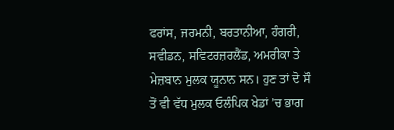ਫਰਾਂਸ, ਜਰਮਨੀ, ਬਰਤਾਨੀਆ, ਹੰਗਰੀ, ਸਵੀਡਨ, ਸਵਿਟਰਜ਼ਰਲੈਂਡ, ਅਮਰੀਕਾ ਤੇ ਮੇਜ਼ਬਾਨ ਮੁਲਕ ਯੂਨਾਨ ਸਨ। ਹੁਣ ਤਾਂ ਦੋ ਸੌ ਤੋਂ ਵੀ ਵੱਧ ਮੁਲਕ ਓਲੰਪਿਕ ਖੇਡਾਂ ’ਚ ਭਾਗ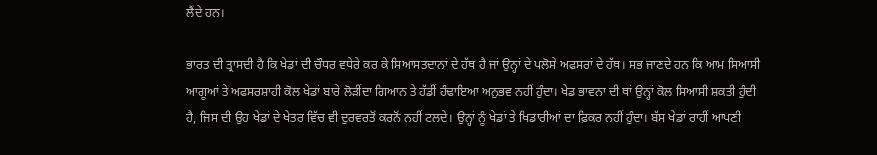ਲੈਂਦੇ ਹਨ।

ਭਾਰਤ ਦੀ ਤ੍ਰਾਸਦੀ ਹੈ ਕਿ ਖੇਡਾਂ ਦੀ ਚੌਧਰ ਵਧੇਰੇ ਕਰ ਕੇ ਸਿਆਸਤਦਾਨਾਂ ਦੇ ਹੱਥ ਹੈ ਜਾਂ ਉਨ੍ਹਾਂ ਦੇ ਪਲੋਸੇ ਅਫਸਰਾਂ ਦੇ ਹੱਥ। ਸਭ ਜਾਣਦੇ ਹਨ ਕਿ ਆਮ ਸਿਆਸੀ ਆਗੂਆਂ ਤੇ ਅਫਸਰਸ਼ਾਹੀ ਕੋਲ ਖੇਡਾਂ ਬਾਰੇ ਲੋੜੀਂਦਾ ਗਿਆਨ ਤੇ ਹੱਡੀਂ ਹੰਢਾਇਆ ਅਨੁਭਵ ਨਹੀਂ ਹੁੰਦਾ। ਖੇਡ ਭਾਵਨਾ ਦੀ ਥਾਂ ਉਨ੍ਹਾਂ ਕੋਲ ਸਿਆਸੀ ਸ਼ਕਤੀ ਹੁੰਦੀ ਹੈ, ਜਿਸ ਦੀ ਉਹ ਖੇਡਾਂ ਦੇ ਖੇਤਰ ਵਿੱਚ ਵੀ ਦੁਰਵਰਤੋਂ ਕਰਨੋਂ ਨਹੀਂ ਟਲਦੇ। ਉਨ੍ਹਾਂ ਨੂੰ ਖੇਡਾਂ ਤੇ ਖਿਡਾਰੀਆਂ ਦਾ ਫ਼ਿਕਰ ਨਹੀਂ ਹੁੰਦਾ। ਬੱਸ ਖੇਡਾਂ ਰਾਹੀਂ ਆਪਣੀ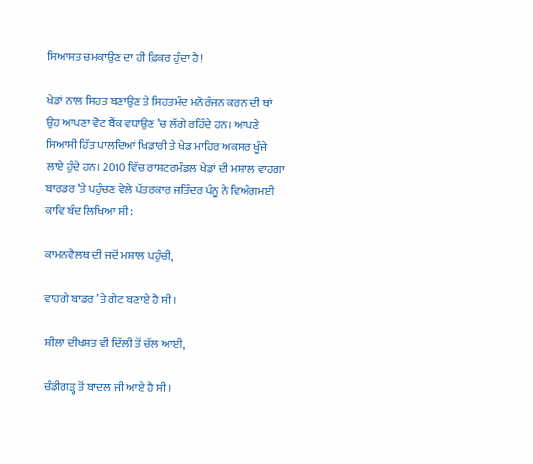ਸਿਆਸਤ ਚਮਕਾਉਣ ਦਾ ਹੀ ਫ਼ਿਕਰ ਹੁੰਦਾ ਹੈ!

ਖੇਡਾਂ ਨਾਲ ਸਿਹਤ ਬਣਾਉਣ ਤੇ ਸਿਹਤਮੰਦ ਮਨੋਰੰਜਨ ਕਰਨ ਦੀ ਥਾਂ ਉਹ ਆਪਣਾ ਵੋਟ ਬੈਂਕ ਵਧਾਉਣ ’ਚ ਲੱਗੇ ਰਹਿੰਦੇ ਹਨ। ਆਪਣੇ ਸਿਆਸੀ ਹਿੱਤ ਪਾਲਦਿਆਂ ਖਿਡਾਰੀ ਤੇ ਖੇਡ ਮਾਹਿਰ ਅਕਸਰ ਖੂੰਜੇ ਲਾਏ ਹੁੰਦੇ ਹਨ। 2010 ਵਿੱਚ ਰਾਸ਼ਟਰਮੰਡਲ ਖੇਡਾਂ ਦੀ ਮਸ਼ਾਲ ਵਾਹਗਾ ਬਾਰਡਰ ’ਤੇ ਪਹੁੰਚਣ ਵੇਲੇ ਪੱਤਰਕਾਰ ਜਤਿੰਦਰ ਪੰਨੂ ਨੇ ਵਿਅੰਗਮਈ ਕਾਵਿ ਬੰਦ ਲਿਖਿਆ ਸੀ:

ਕਾਮਨਵੈਲਥ ਦੀ ਜਦੋਂ ਮਸ਼ਾਲ ਪਹੁੰਚੀ,

ਵਾਹਗੇ ਬਾਡਰ ’ਤੇ ਗੇਟ ਬਣਾਏ ਹੈ ਸੀ।

ਸ਼ੀਲਾ ਦੀਖਸ਼ਤ ਵੀ ਦਿੱਲੀ ਤੋਂ ਚੱਲ ਆਈ,

ਚੰਡੀਗੜ੍ਹ ਤੋਂ ਬਾਦਲ ਜੀ ਆਏ ਹੈ ਸੀ।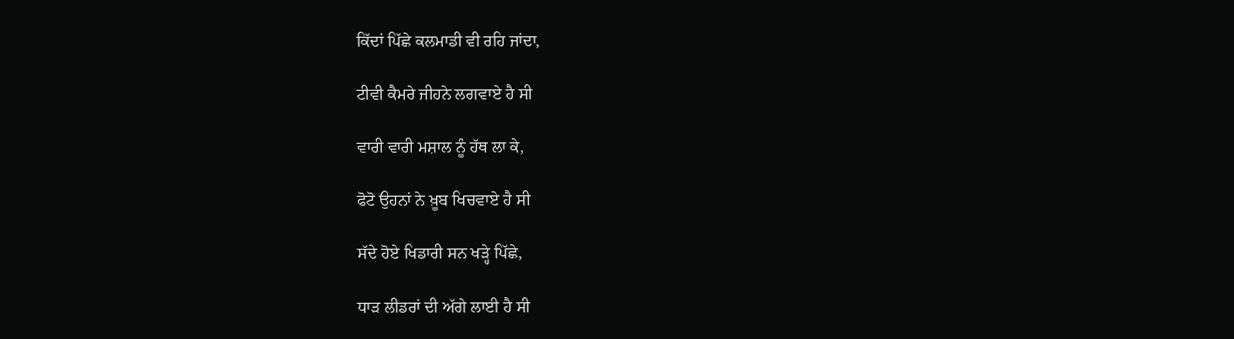ਕਿੱਦਾਂ ਪਿੱਛੇ ਕਲਮਾਡੀ ਵੀ ਰਹਿ ਜਾਂਦਾ,

ਟੀਵੀ ਕੈਮਰੇ ਜੀਹਨੇ ਲਗਵਾਏ ਹੈ ਸੀ

ਵਾਰੀ ਵਾਰੀ ਮਸ਼ਾਲ ਨੂੰ ਹੱਥ ਲਾ ਕੇ,

ਫੋਟੋ ਉਹਨਾਂ ਨੇ ਖ਼ੂਬ ਖਿਚਵਾਏ ਹੈ ਸੀ

ਸੱਦੇ ਹੋਏ ਖਿਡਾਰੀ ਸਨ ਖੜ੍ਹੇ ਪਿੱਛੇ,

ਧਾੜ ਲੀਡਰਾਂ ਦੀ ਅੱਗੇ ਲਾਈ ਹੈ ਸੀ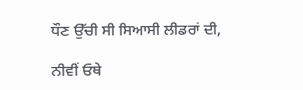ਧੌਣ ਉੱਚੀ ਸੀ ਸਿਆਸੀ ਲੀਡਰਾਂ ਦੀ,

ਨੀਵੀਂ ਓਥੇ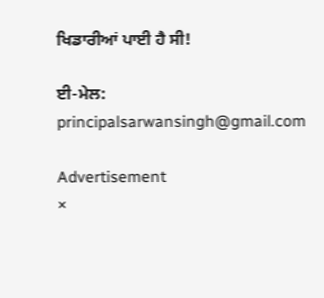ਖਿਡਾਰੀਆਂ ਪਾਈ ਹੈ ਸੀ!

ਈ-ਮੇਲ: principalsarwansingh@gmail.com

Advertisement
×